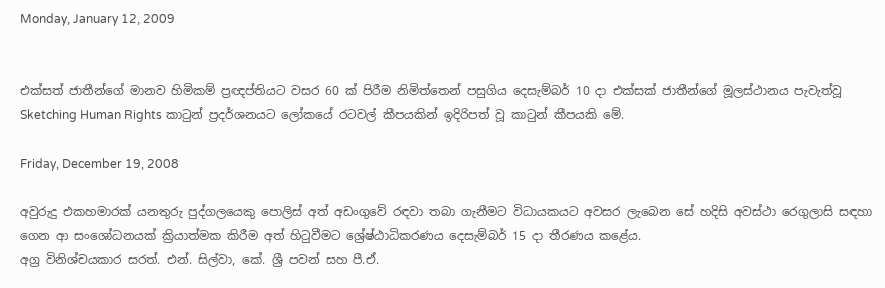Monday, January 12, 2009


එක්සත් ජාතීන්ගේ මානව හිමිකම් ප්‍රඥප්තියට වසර 60 ක් පිරීම නිමිත්තෙන් පසුගිය දෙසැම්බර් 10 දා එක්සක් ජාතීන්ගේ මූලස්ථානය පැවැත්වූ Sketching Human Rights කාටුන් ප්‍රදර්ශනයට ලෝකයේ රටවල් කීපයකින් ඉදිරිපත් වූ කාටුන් කීපයකි මේ.

Friday, December 19, 2008

අවුරුදු එකහමාරක් යනතුරු පුද්ගලයෙකු පොලිස් අත් අඩංගුවේ රඳවා තබා ගැනීමට විධායකයට අවසර ලැබෙන සේ හදිසි අවස්ථා රෙගුලාසි සඳහා ගෙන ආ සංශෝධනයක් ක්‍රියාත්මක කිරීම අත් හිටුවීමට ශ්‍රේෂ්ඨාධිකරණය දෙසැම්බර් 15 දා තීරණය කළේය.
අග්‍ර විනිශ්චයකාර සරත්. එන්. සිල්වා, කේ. ශ්‍රී පවන් සහ පී.ඒ.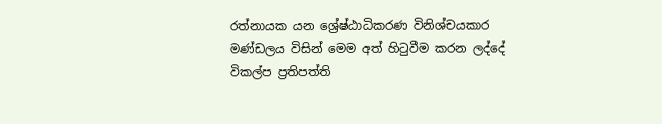රත්නායක යන ශ්‍රේෂ්ඨාධිකරණ විනිශ්චයකාර මණ්ඩලය විසින් මෙම අත් හිටුවීම කරන ලද්දේ විකල්ප ප්‍රතිපත්ති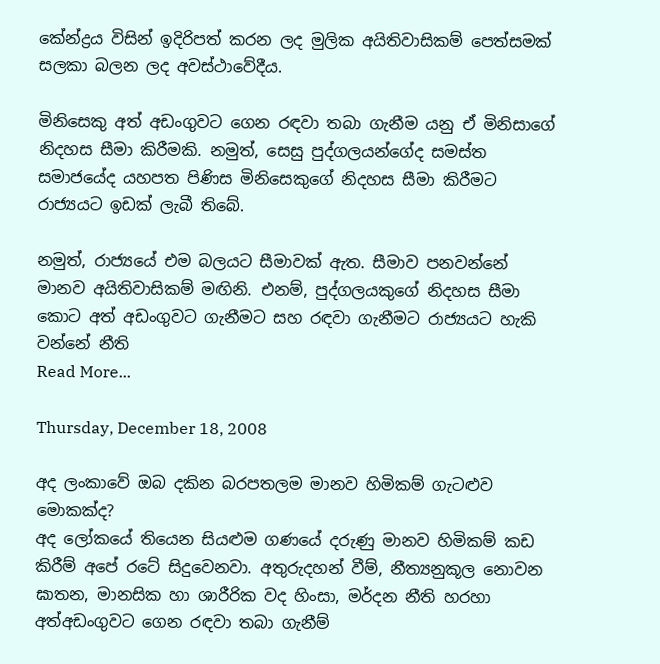කේන්ද්‍රය විසින් ඉදිරිපත් කරන ලද මුලික අයිතිවාසිකම් පෙත්සමක් සලකා බලන ලද අවස්ථාවේදීය.

මිනිසෙකු අත් අඩංගුවට ගෙන රඳවා තබා ගැනීම යනු ඒ මිනිසාගේ නිදහස සීමා කිරීමකි. නමුත්, සෙසු පුද්ගලයන්ගේද සමස්ත සමාජයේද යහපත පිණිස මිනිසෙකුගේ නිදහස සීමා කිරීමට රාජ්‍යයට ඉඩක් ලැබී තිබේ.

නමුත්, රාජ්‍යයේ එම බලයට සීමාවක් ඇත. සීමාව පනවන්නේ මානව අයිතිවාසිකම් මඟිනි. එනම්, පුද්ගලයකුගේ නිදහස සීමා කොට අත් අඩංගුවට ගැනීමට සහ රඳවා ගැනීමට රාජ්‍යයට හැකි වන්නේ නීති
Read More...

Thursday, December 18, 2008

අද ලංකාවේ ඔබ දකින බරපතලම මානව හිමිකම් ගැටළුව මොකක්ද?
අද ලෝකයේ තියෙන සියළුම ගණයේ දරුණු මානව හිමිකම් කඩ කිරීම් අපේ රටේ සිදුවෙනවා. අතුරුදහන් වීම්, නීත්‍යනුකූල නොවන ඝාතන, මානසික හා ශාරීරික වද හිංසා, මර්දන නීති හරහා අත්අඩංගුවට ගෙන රඳවා තබා ගැනීම්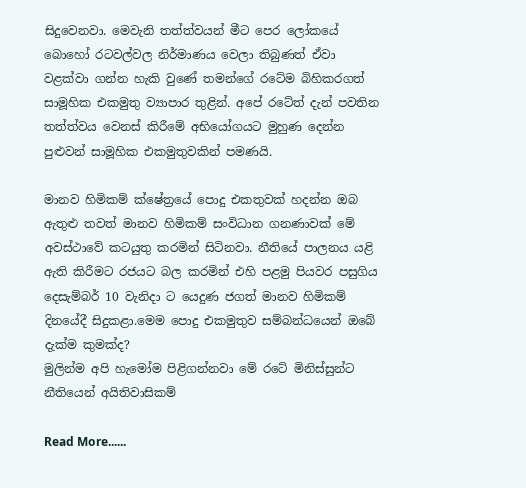සිදුවෙනවා. මෙවැනි තත්ත්වයන් මීට පෙර ලෝකයේ බොහෝ රටවල්වල නිර්මාණය වෙලා තිබුණත් ඒවා වළක්වා ගන්න හැකි වුණේ තමන්ගේ රටේම බිහිකරගත් සාමූහික එකමුතු ව්‍යාපාර තුළින්. අපේ රටේත් දැන් පවතින තත්ත්වය වෙනස් කිරීමේ අභියෝගයට මුහුණ දෙන්න පුළුවන් සාමූහික එකමුතුවකින් පමණයි.

මානව හිමිකම් ක්ෂේත්‍රයේ පොදු එකතුවක් හදන්න ඔබ ඇතුළු තවත් මානව හිමිකම් සංවිධාන ගනණාවක් මේ අවස්ථාවේ කටයුතු කරමින් සිටිනවා. නීතියේ පාලනය යළි ඇති කිරීමට රජයට බල කරමින් එහි පළමු පියවර පසුගිය දෙසැම්බර් 10 වැනිදා ට යෙදුණ ජගත් මානව හිමිකම් දිනයේදී සිදුකළා.මෙම පොදු එකමුතුව සම්බන්ධයෙන් ඔබේ දැක්ම කුමක්ද?
මුලින්ම අපි හැමෝම පිළිගන්නවා මේ රටේ මිනිස්සුන්ට නීතියෙන් අයිතිවාසිකම්

Read More......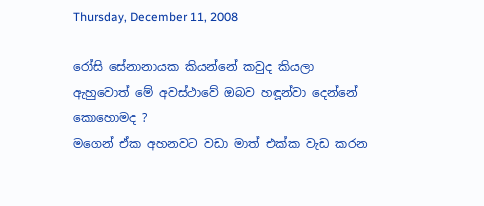Thursday, December 11, 2008

රෝසි සේනානායක කියන්නේ කවුද කියලා ඇහුවොත් මේ අවස්ථාවේ ඔබව හඳූන්වා දෙන්නේ කොහොමද ?
මගෙන් ඒක අහනවට වඩා මාත් එක්ක වැඩ කරන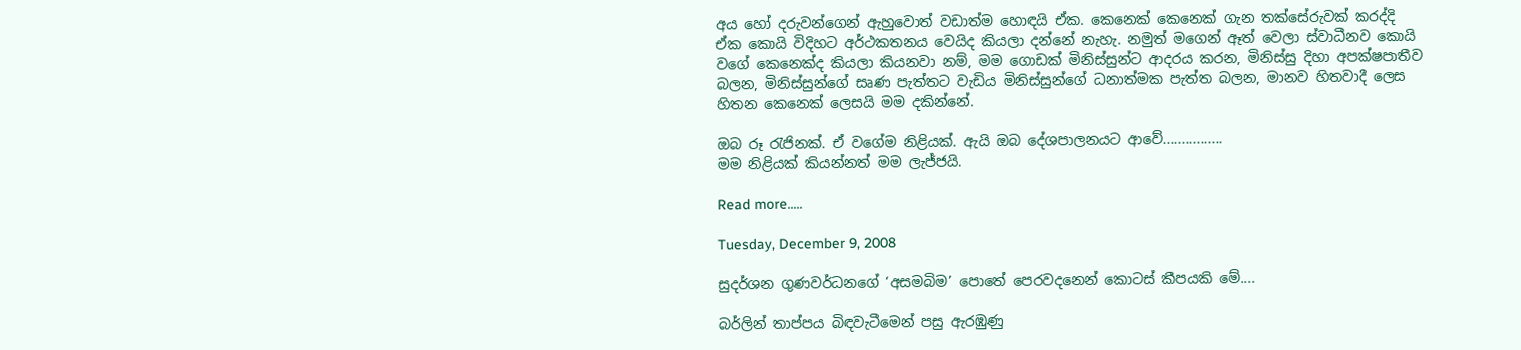අය හෝ දරුවන්ගෙන් ඇහුවොත් වඩාත්ම හොඳයි ඒක. කෙනෙක් කෙනෙක් ගැන තක්සේරුවක් කරද්දි ඒක කොයි විදිහට අර්ථකතනය වෙයිද කියලා දන්නේ නැහැ. නමුත් මගෙන් ඈත් වෙලා ස්වාධීනව කොයි වගේ කෙනෙක්ද කියලා කියනවා නම්, මම ගොඩක් මිනිස්සුන්ට ආදරය කරන, මිනිස්සු දිහා අපක්ෂපාතීව බලන, මිනිස්සුන්ගේ සෘණ පැත්තට වැඩිය මිනිස්සුන්ගේ ධනාත්මක පැත්ත බලන, මානව හිතවාදී ලෙස හිතන කෙනෙක් ලෙසයි මම දකින්නේ.

ඔබ රූ රැජිනක්. ඒ වගේම නිළියක්. ඇයි ඔබ දේශපාලනයට ආවේ................
මම නිළියක් කියන්නත් මම ලැජ්ජයි.

Read more.....

Tuesday, December 9, 2008

සුදර්ශන ගුණවර්ධනගේ ‘අසමබිම’ පොතේ පෙරවදනෙන් කොටස් කීපයකි මේ....

බර්ලින් තාප්පය බිඳවැටීමෙන් පසු ඇරඹුණු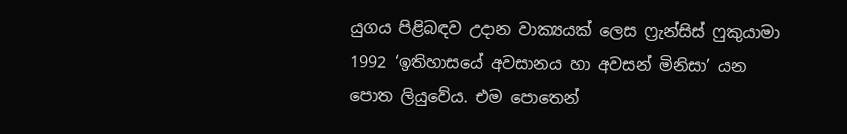යුගය පිළිබඳව උදාන වාක්‍යයක් ලෙස ෆ්‍රැන්සිස් ෆුකුයාමා 1992 ‘ඉතිහාසයේ අවසානය හා අවසන් මිනිසා’ යන පොත ලියුවේය. එම පොතෙන්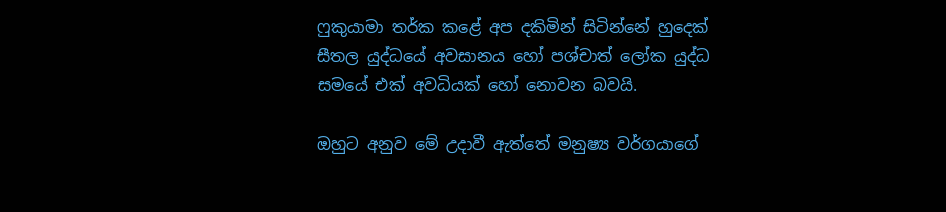ෆුකුයාමා තර්ක කළේ අප දකිමින් සිටින්නේ හුදෙක් සීතල යුද්ධයේ අවසානය හෝ පශ්චාත් ලෝක යුද්ධ සමයේ එක් අවධියක් හෝ නොවන බවයි.

ඔහුට අනුව මේ උදාවී ඇත්තේ මනුෂ්‍ය වර්ගයාගේ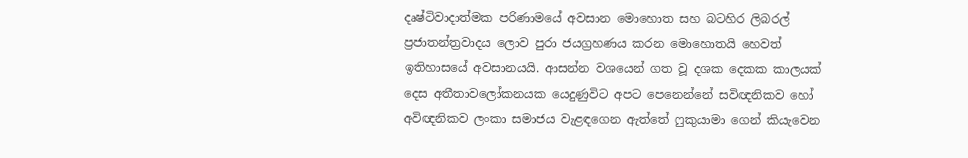දෘෂ්ටිවාදාත්මක පරිණාමයේ අවසාන මොහොත සහ බටහිර ලිබරල් ප්‍රජාතන්ත්‍රවාදය ලොව පුරා ජයග්‍රහණය කරන මොහොතයි හෙවත් ඉතිහාසයේ අවසානයයි. ආසන්න වශයෙන් ගත වූ දශක දෙකක කාලයක් දෙස අතීතාවලෝකනයක යෙදුණුවිට අපට පෙනෙන්නේ සවිඥනිකව හෝ අවිඥනිකව ලංකා සමාජය වැළඳගෙන ඇත්තේ ෆුකුයාමා ගෙන් කියැවෙන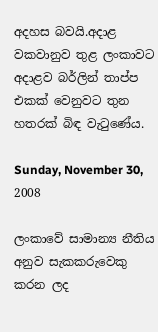අදහස බවයි.අදාළ වකවානුව තුළ ලංකාවට අදාළව බර්ලින් තාප්ප එකක් වෙනුවට තුන හතරක් බිඳ වැටුණේය.

Sunday, November 30, 2008

ලංකාවේ සාමාන්‍ය නීතිය අනුව සැකකරුවෙකු කරන ලද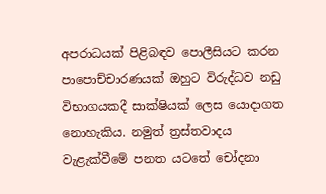අපරාධයක් පිළිබඳව පොලීසියට කරන පාපොච්චාරණයක් ඔහුට විරුද්ධව නඩු විභාගයකදී සාක්ෂියක් ලෙස යොදාගත නොහැකිය. නමුත් ත්‍රස්තවාදය වැළැක්වීමේ පනත යටතේ චෝදනා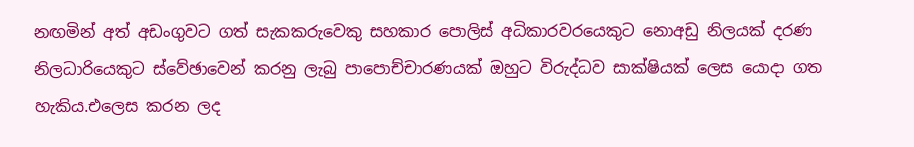නඟමින් අත් අඩංගුවට ගත් සැකකරුවෙකු සහකාර පොලිස් අධිකාරවරයෙකුට නොඅඩු නිලයක් දරණ නිලධාරියෙකුට ස්වේඡාවෙන් කරනු ලැබු පාපොච්චාරණයක් ඔහුට විරුද්ධව සාක්ෂියක් ලෙස යොදා ගත හැකිය.එලෙස කරන ලද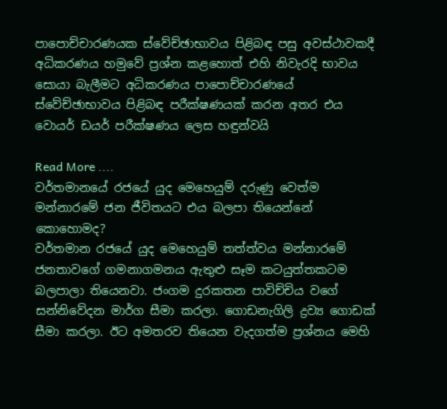පාපොච්චාරණයක ස්වේච්ඡාභාවය පිළිබඳ පසු අවස්ථාවකදී අධිකරණය හමුවේ ප්‍රශ්න කළහොත් එහි නිවැරදි භාවය සොයා බැලීමට අධිකරණය පාපොච්චාරණයේ ස්වේච්ඡාභාවය පිළිබඳ පරීක්ෂණයක් කරන අතර එය වොයර් ඩයර් පරීක්ෂණය ලෙස හඳුන්වයි

Read More ....
වර්තමානයේ රජයේ යුද මෙහෙයුම් දරුණු වෙත්ම මන්නාරමේ ජන ජීවිතයට එය බලපා තියෙන්නේ කොහොමද?
වර්තමාන රජයේ යුද මෙහෙයුම් තත්ත්වය මන්නාරමේ ජනතාවගේ ගමනාගමනය ඇතුළු සෑම කටයුත්තකටම බලපාලා තියෙනවා. ජංගම දුරකතන පාවිච්චිය වගේ සන්නිවේදන මාර්ග සීමා කරලා. ගොඩනැගිලි ද්‍රව්‍ය ගොඩක් සීමා කරලා. ඊට අමතරව තියෙන වැදගත්ම ප්‍රශ්නය මෙහි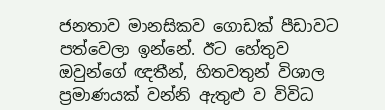ජනතාව මානසිකව ගොඩක් පීඩාවට පත්වෙලා ඉන්නේ. ඊට හේතුව ඔවුන්ගේ ඥතීන්, හිතවතුන් විශාල ප්‍රමාණයක් වන්නි ඇතුළු ව විවිධ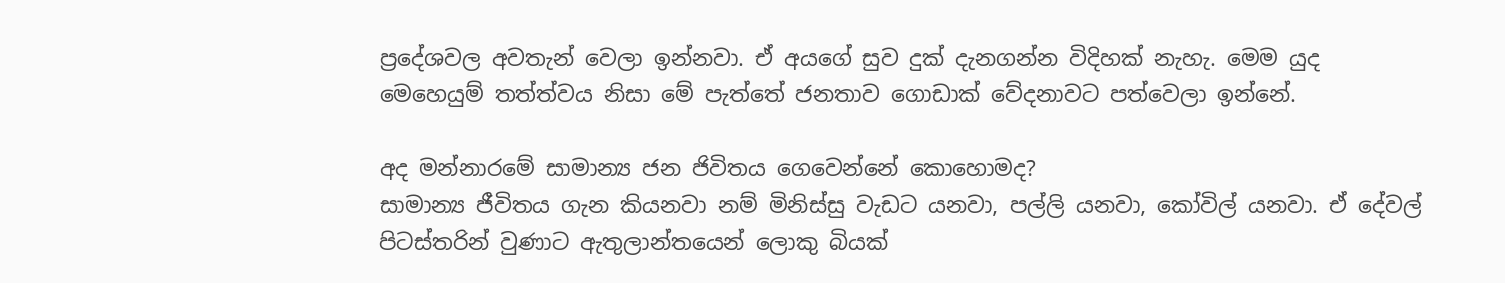ප්‍රදේශවල අවතැන් වෙලා ඉන්නවා. ඒ අයගේ සුව දුක් දැනගන්න විදිහක් නැහැ. මෙම යුද මෙහෙයුම් තත්ත්වය නිසා මේ පැත්තේ ජනතාව ගොඩාක් වේදනාවට පත්වෙලා ඉන්නේ.

අද මන්නාරමේ සාමාන්‍ය ජන ජිවිතය ගෙවෙන්නේ කොහොමද?
සාමාන්‍ය ජීවිතය ගැන කියනවා නම් මිනිස්සු වැඩට යනවා, පල්ලි යනවා, කෝවිල් යනවා. ඒ දේවල් පිටස්තරින් වුණාට ඇතුලාන්තයෙන් ලොකු බියක්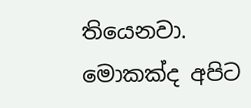තියෙනවා. මොකක්ද අපිට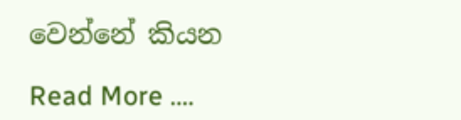වෙන්නේ කියන

Read More ....